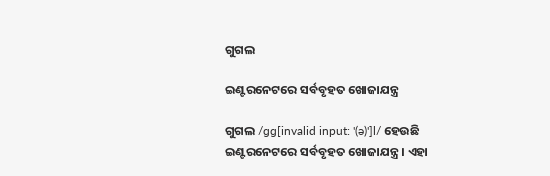ଗୁଗଲ

ଇଣ୍ଟରନେଟରେ ସର୍ବବୃହତ ଖୋଜାଯନ୍ତ୍ର

ଗୁଗଲ /ɡɡ[invalid input: '(ə)']l/ ହେଉଛି ଇଣ୍ଟରନେଟରେ ସର୍ବବୃହତ ଖୋଜାଯନ୍ତ୍ର । ଏହା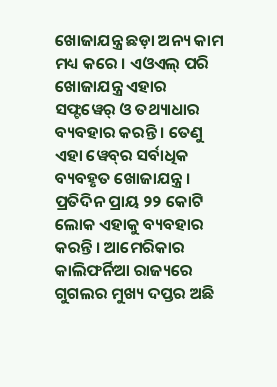ଖୋଜାଯନ୍ତ୍ର ଛଡ଼ା ଅନ୍ୟ କାମ ମଧ୍ୟ କରେ । ଏଓଏଲ୍‌ ପରି ଖୋଜାଯନ୍ତ୍ର ଏହାର ସଫ୍ଟୱେର୍‌ ଓ ତଥ୍ୟାଧାର ବ୍ୟବହାର କରନ୍ତି । ତେଣୁ ଏହା ୱେବ୍‌ର ସର୍ବାଧିକ ବ୍ୟବହୃତ ଖୋଜାଯନ୍ତ୍ର । ପ୍ରତିଦିନ ପ୍ରାୟ ୨୨ କୋଟି ଲୋକ ଏହାକୁ ବ୍ୟବହାର କରନ୍ତି । ଆମେରିକାର କାଲିଫର୍ନିଆ ରାଜ୍ୟରେ ଗୁଗଲର ମୁଖ୍ୟ ଦପ୍ତର ଅଛି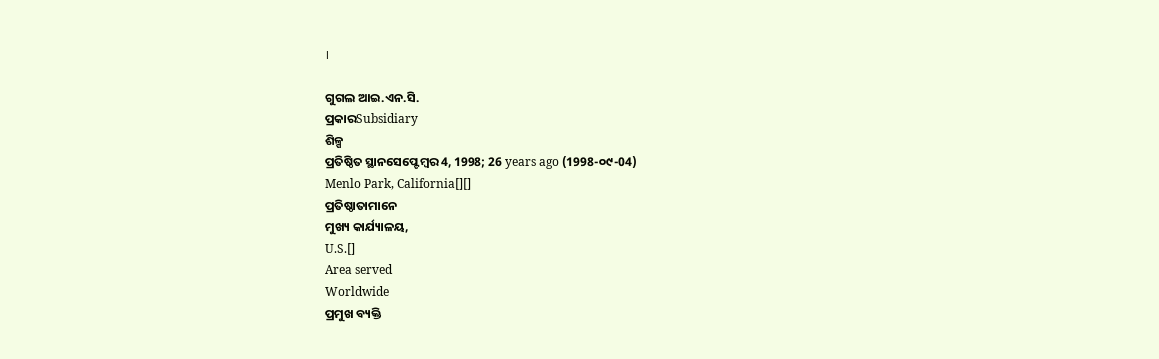।

ଗୁଗଲ ଆଇ.ଏନ.ସି.
ପ୍ରକାରSubsidiary
ଶିଳ୍ପ
ପ୍ରତିଷ୍ଠିତ ସ୍ଥାନସେପ୍ଟେମ୍ବର 4, 1998; 26 years ago (1998-୦୯-04)
Menlo Park, California[][]
ପ୍ରତିଷ୍ଠାତାମାନେ
ମୁଖ୍ୟ କାର୍ଯ୍ୟାଳୟ,
U.S.[]
Area served
Worldwide
ପ୍ରମୁଖ ବ୍ୟକ୍ତି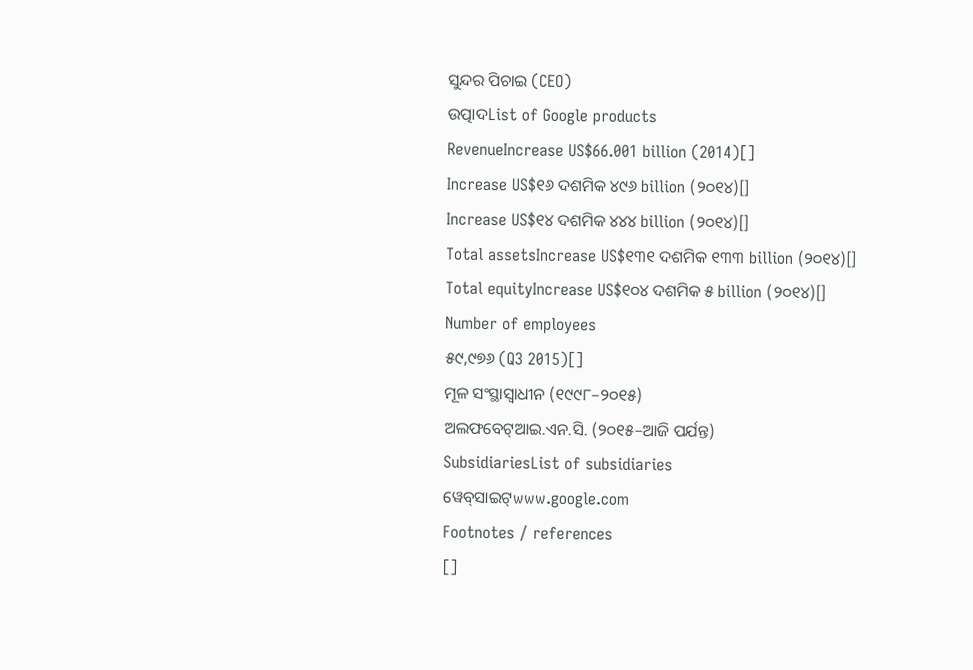ସୁନ୍ଦର ପିଚାଇ (CEO)
ଉତ୍ପାଦList of Google products
RevenueIncrease US$66.001 billion (2014)[]
Increase US$୧୬ ଦଶମିକ ୪୯୬ billion (୨୦୧୪)[]
Increase US$୧୪ ଦଶମିକ ୪୪୪ billion (୨୦୧୪)[]
Total assetsIncrease US$୧୩୧ ଦଶମିକ ୧୩୩ billion (୨୦୧୪)[]
Total equityIncrease US$୧୦୪ ଦଶମିକ ୫ billion (୨୦୧୪)[]
Number of employees
୫୯,୯୭୬ (Q3 2015)[]
ମୂଳ ସଂସ୍ଥାସ୍ୱାଧୀନ (୧୯୯୮–୨୦୧୫)
ଅଲଫବେଟ୍ଆଇ.ଏନ.ସି. (୨୦୧୫–ଆଜି ପର୍ଯନ୍ତ)
SubsidiariesList of subsidiaries
ୱେବ୍‌ସାଇଟ୍www.google.com
Footnotes / references
[]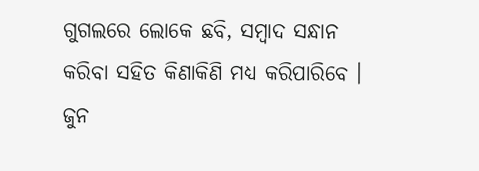ଗୁଗଲରେ ଲୋକେ ଛବି, ସମ୍ବାଦ ସନ୍ଧାନ କରିବା ସହିତ କିଣାକିଣି ମଧ୍ୟ କରିପାରିବେ । ଜୁନ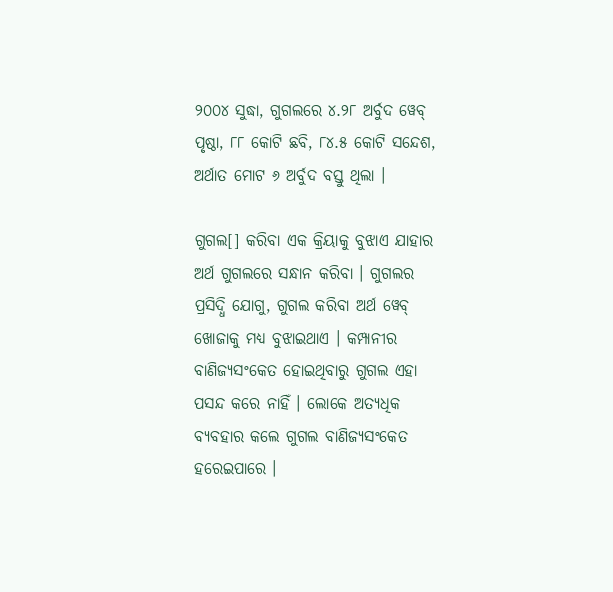୨୦୦୪ ସୁଦ୍ଧା, ଗୁଗଲରେ ୪.୨୮ ଅର୍ବୁଦ ୱେବ୍‌ ପୃଷ୍ଠା, ୮୮ କୋଟି ଛବି, ୮୪.୫ କୋଟି ସନ୍ଦେଶ, ଅର୍ଥାତ ମୋଟ ୬ ଅର୍ବୁଦ ବସ୍ତୁ ଥିଲା ।

ଗୁଗଲ[] କରିବା ଏକ କ୍ରିୟାକୁ ବୁଝାଏ ଯାହାର ଅର୍ଥ ଗୁଗଲରେ ସନ୍ଧାନ କରିବା । ଗୁଗଲର ପ୍ରସିଦ୍ଧି ଯୋଗୁ, ଗୁଗଲ କରିବା ଅର୍ଥ ୱେବ୍‌ ଖୋଜାକୁ ମଧ୍ୟ ବୁଝାଇଥାଏ । କମ୍ପାନୀର ବାଣିଜ୍ୟସଂକେତ ହୋଇଥିବାରୁ ଗୁଗଲ ଏହା ପସନ୍ଦ କରେ ନାହିଁ । ଲୋକେ ଅତ୍ୟଧିକ ବ୍ୟବହାର କଲେ ଗୁଗଲ ବାଣିଜ୍ୟସଂକେତ ହରେଇପାରେ ।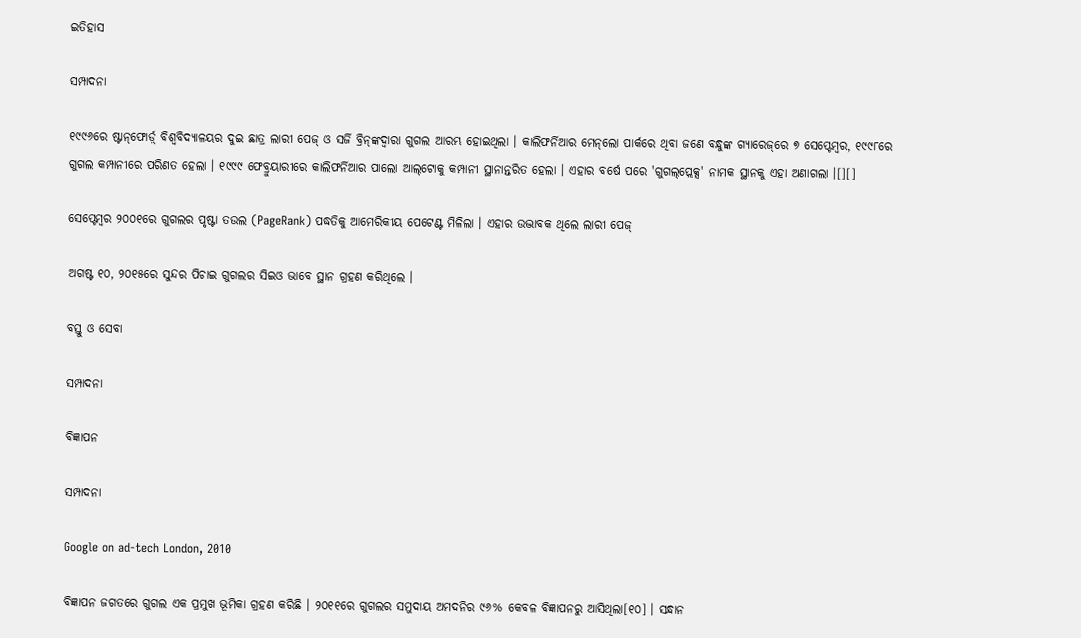ଇତିହାସ

ସମ୍ପାଦନା

୧୯୯୬ରେ ଷ୍ଟାନ୍‌ଫୋର୍ଡ଼୍‌ ବିଶ୍ୱବିଦ୍ୟାଳୟର ଦୁଇ ଛାତ୍ର ଲାରୀ ପେଜ୍‌ ଓ ସର୍ଜି ବ୍ରିନ୍‌ଙ୍କଦ୍ୱାରା ଗୁଗଲ ଆରମ୍ଭ ହୋଇଥିଲା । କାଲିଫର୍ନିଆର ମେନ୍‌ଲୋ ପାର୍କରେ ଥିବା ଜଣେ ବନ୍ଧୁଙ୍କ ଗ୍ୟାରେଜ୍‌ରେ ୭ ସେପ୍ଟେମ୍ବର, ୧୯୯୮ରେ ଗୁଗଲ କମ୍ପାନୀରେ ପରିଣତ ହେଲା । ୧୯୯୯ ଫେବ୍ରୁୟାରୀରେ କାଲିଫର୍ନିଆର ପାଲୋ ଆଲ୍‌ଟୋକୁ କମ୍ପାନୀ ସ୍ଥାନାନ୍ତରିତ ହେଲା । ଏହାର ବର୍ଷେ ପରେ 'ଗୁଗଲ୍‌ପ୍ଲେକ୍ସ' ନାମକ ସ୍ଥାନକୁ ଏହା ଅଣାଗଲା ।[][]

ସେପ୍ଟେମ୍ବର ୨୦୦୧ରେ ଗୁଗଲର ପୃଷ୍ଟା ତଉଲ (PageRank) ପଦ୍ଧତିକୁ ଆମେରିକୀୟ ପେଟେଣ୍ଟ ମିଳିଲା । ଏହାର ଉଦ୍ଭାବକ ଥିଲେ ଲାରୀ ପେଜ୍‌

ଅଗଷ୍ଟ ୧୦, ୨୦୧୫ରେ ସୁନ୍ଦର ପିଚାଇ ଗୁଗଲର ସିଇଓ ଭାବେ ସ୍ଥାନ ଗ୍ରହଣ କରିଥିଲେ ।

ବସ୍ତୁ ଓ ସେବା

ସମ୍ପାଦନା

ବିଜ୍ଞାପନ

ସମ୍ପାଦନା

Google on ad-tech London, 2010

ବିଜ୍ଞାପନ ଜଗତରେ ଗୁଗଲ ଏକ ପ୍ରମୁଖ ଭୂମିକା ଗ୍ରହଣ କରିଛି । ୨୦୧୧ରେ ଗୁଗଲର ସମୁଦାୟ ଅମଦନିର ୯୬% କେବଳ ବିଜ୍ଞାପନରୁ ଆସିଥିଲା[୧୦] । ସନ୍ଧାନ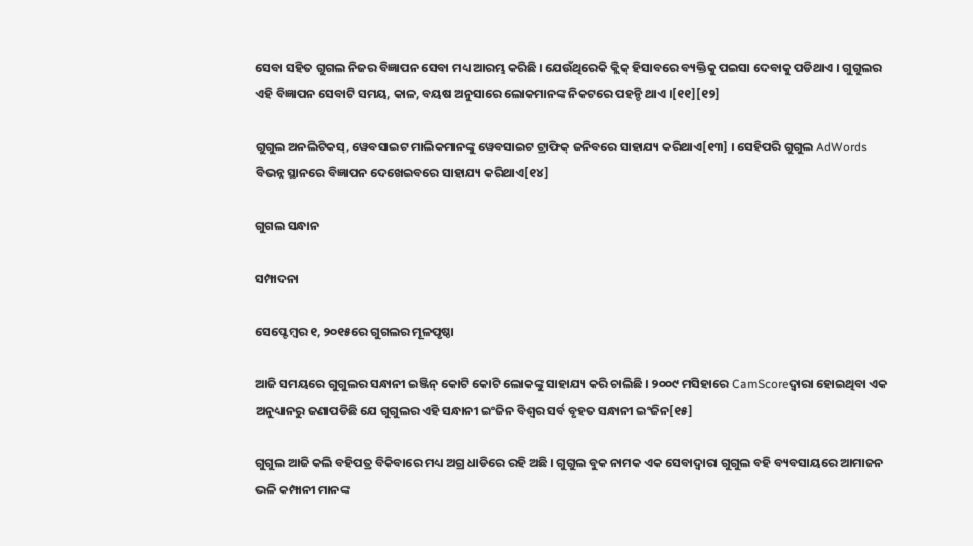ସେବା ସହିତ ଗୁଗଲ ନିଜର ବିଜ୍ଞାପନ ସେବା ମଧ୍ୟ ଆରମ୍ଭ କରିଛି । ଯେଉଁଥିରେକି କ୍ଲିକ୍ ହିସାବରେ ବ୍ୟକ୍ତିକୁ ପଇସା ଦେବାକୁ ପଡିଥାଏ । ଗୁଗୁଲର ଏହି ବିଜ୍ଞାପନ ସେବାଟି ସମୟ, କାଳ, ବୟଷ ଅନୁସାରେ ଲୋକମାନଙ୍କ ନିକଟରେ ପହନ୍ଚି ଥାଏ ।[୧୧][୧୨]

ଗୁଗୁଲ ଅନଲିଟିକସ୍, ୱେବସାଇଟ ମାଲିକମାନଙ୍କୁ ୱେବସାଇଟ ଟ୍ରାଫିକ୍ ଜନିବରେ ସାହାଯ୍ୟ କରିଥାଏ[୧୩] । ସେହିପରି ଗୁଗୁଲ AdWords ବିଭନ୍ନ ସ୍ଥାନରେ ବିଜ୍ଞାପନ ଦେଖେଇବରେ ସାହାଯ୍ୟ କରିଥାଏ[୧୪]

ଗୁଗଲ ସନ୍ଧାନ

ସମ୍ପାଦନା

ସେପ୍ଟେମ୍ବର ୧, ୨୦୧୫ରେ ଗୁଗଲର ମୂଳପୃଷ୍ଠା

ଆଜି ସମୟରେ ଗୁଗୁଲର ସନ୍ଧାନୀ ଇଞ୍ଜିନ୍ କୋଟି କୋଟି ଲୋକଙ୍କୁ ସାହାଯ୍ୟ କରି ଚାଲିଛି । ୨୦୦୯ ମସିହାରେ CamScoreଦ୍ୱାରା ହୋଇଥିବା ଏକ ଅନୁଧ୍ୟାନରୁ ଜଣାପଡିଛି ଯେ ଗୁଗୁଲର ଏହି ସନ୍ଧାନୀ ଇଂଜିନ ବିଶ୍ୱର ସର୍ବ ବୃହତ ସନ୍ଧାନୀ ଇଂଜିନ[୧୫]

ଗୁଗୁଲ ଆଜି କଲି ବହିପତ୍ର ବିକିବାରେ ମଧ୍ୟ ଅଗ୍ର ଧାଡିରେ ରହି ଅଛି । ଗୁଗୁଲ ବୁକ ନାମକ ଏକ ସେବାଦ୍ୱାରା ଗୁଗୁଲ ବହି ବ୍ୟବସାୟରେ ଆମାଜନ ଭଳି କମ୍ପାନୀ ମାନଙ୍କ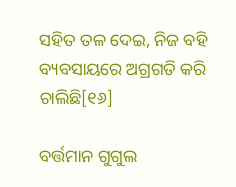ସହିତ ତଳ ଦେଇ, ନିଜ ବହି ବ୍ୟବସାୟରେ ଅଗ୍ରଗତି କରି ଚାଲିଛି[୧୬]

ବର୍ତ୍ତମାନ ଗୁଗୁଲ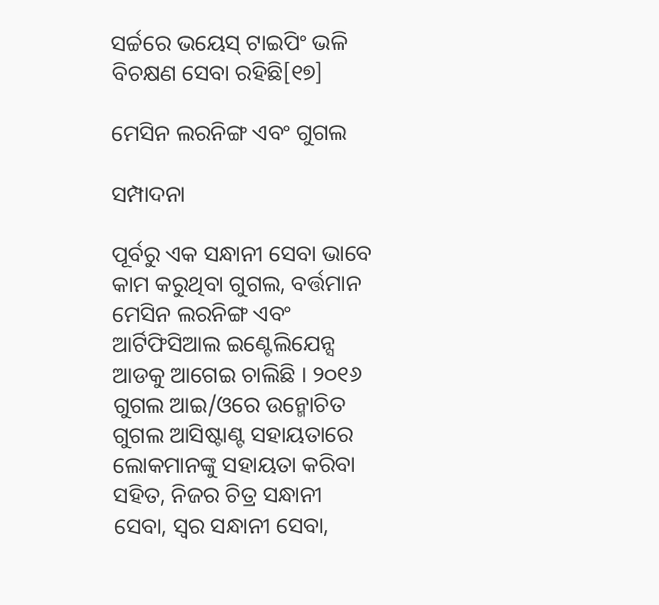ସର୍ଚ୍ଚରେ ଭୟେସ୍ ଟାଇପିଂ ଭଳି ବିଚକ୍ଷଣ ସେବା ରହିଛି[୧୭]

ମେସିନ ଲରନିଙ୍ଗ ଏବଂ ଗୁଗଲ

ସମ୍ପାଦନା

ପୂର୍ବରୁ ଏକ ସନ୍ଧାନୀ ସେବା ଭାବେ କାମ କରୁଥିବା ଗୁଗଲ, ବର୍ତ୍ତମାନ ମେସିନ ଲରନିଙ୍ଗ ଏବଂ ଆର୍ଟିଫିସିଆଲ ଇଣ୍ଟେଲିଯେନ୍ସ ଆଡକୁ ଆଗେଇ ଚାଲିଛି । ୨୦୧୬ ଗୁଗଲ ଆଇ/ଓରେ ଉନ୍ମୋଚିତ ଗୁଗଲ ଆସିଷ୍ଟାଣ୍ଟ ସହାୟତାରେ ଲୋକମାନଙ୍କୁ ସହାୟତା କରିବା ସହିତ, ନିଜର ଚିତ୍ର ସନ୍ଧାନୀ ସେବା, ସ୍ୱର ସନ୍ଧାନୀ ସେବା,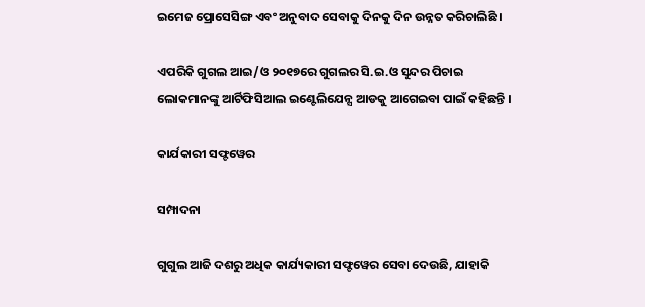ଇମେଜ ପ୍ରୋସେସିଙ୍ଗ ଏବଂ ଅନୁବାଦ ସେବାକୁ ଦିନକୁ ଦିନ ଉନ୍ନତ କରିଚାଲିଛି ।

ଏପରିକି ଗୁଗଲ ଆଇ/ଓ ୨୦୧୭ରେ ଗୁଗଲର ସି.ଇ.ଓ ସୁନ୍ଦର ପିଚାଇ ଲୋକମାନଙ୍କୁ ଆର୍ଟିଫିସିଆଲ ଇଣ୍ଟେଲିଯେନ୍ସ ଆଡକୁ ଆଗେଇବା ପାଇଁ କହିଛନ୍ତି ।

କାର୍ଯକାରୀ ସଫ୍ଟୱେର

ସମ୍ପାଦନା

ଗୁଗୁଲ ଆଜି ଦଶରୁ ଅଧିକ କାର୍ଯ୍ୟକାରୀ ସଫ୍ଟୱେର ସେବା ଦେଉଛି, ଯାହାକି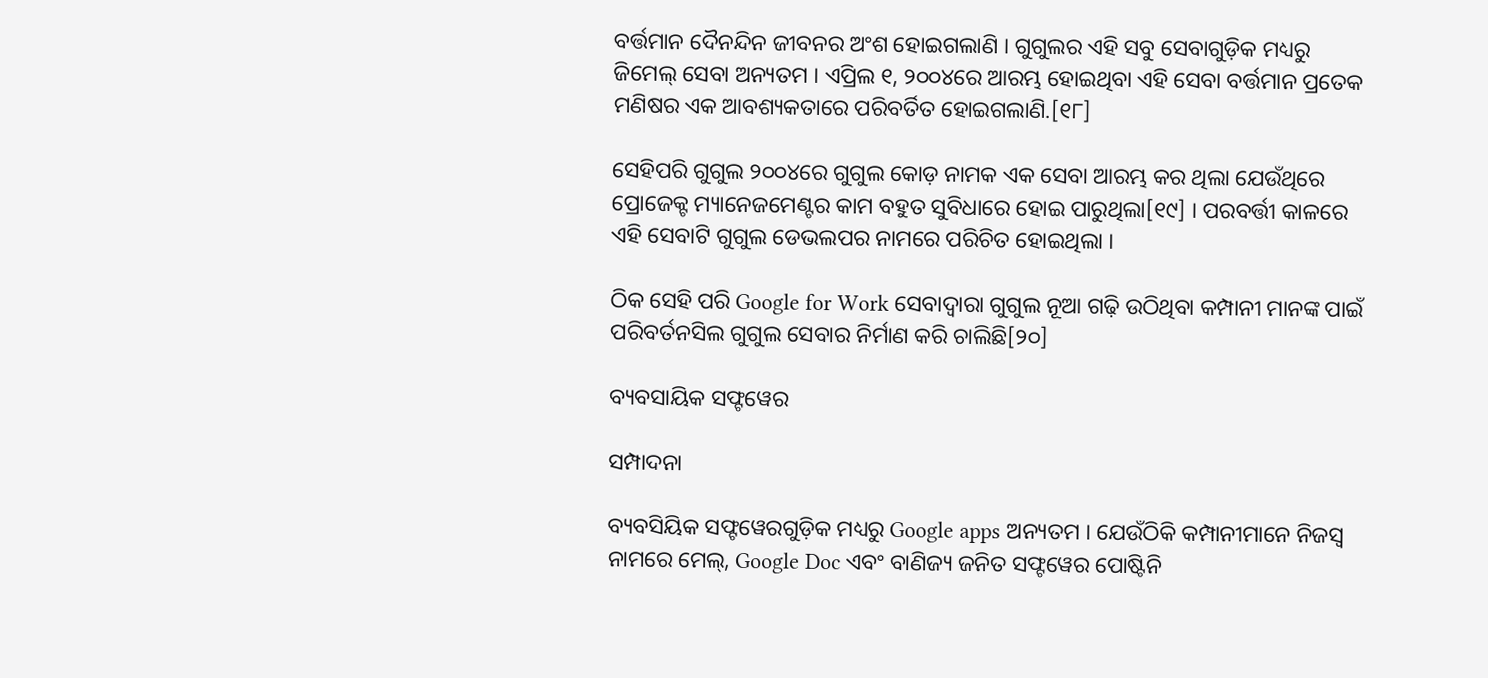ବର୍ତ୍ତମାନ ଦୈନନ୍ଦିନ ଜୀବନର ଅଂଶ ହୋଇଗଲାଣି । ଗୁଗୁଲର ଏହି ସବୁ ସେବାଗୁଡ଼ିକ ମଧ୍ୟରୁ ଜିମେଲ୍ ସେବା ଅନ୍ୟତମ । ଏପ୍ରିଲ ୧, ୨୦୦୪ରେ ଆରମ୍ଭ ହୋଇଥିବା ଏହି ସେବା ବର୍ତ୍ତମାନ ପ୍ରତେକ ମଣିଷର ଏକ ଆବଶ୍ୟକତାରେ ପରିବର୍ତିତ ହୋଇଗଲାଣି.[୧୮]

ସେହିପରି ଗୁଗୁଲ ୨୦୦୪ରେ ଗୁଗୁଲ କୋଡ଼ ନାମକ ଏକ ସେବା ଆରମ୍ଭ କର ଥିଲା ଯେଉଁଥିରେ ପ୍ରୋଜେକ୍ଟ ମ୍ୟାନେଜମେଣ୍ଟର କାମ ବହୁତ ସୁବିଧାରେ ହୋଇ ପାରୁଥିଲା[୧୯] । ପରବର୍ତ୍ତୀ କାଳରେ ଏହି ସେବାଟି ଗୁଗୁଲ ଡେଭଲପର ନାମରେ ପରିଚିତ ହୋଇଥିଲା ।

ଠିକ ସେହି ପରି Google for Work ସେବାଦ୍ୱାରା ଗୁଗୁଲ ନୂଆ ଗଢ଼ି ଉଠିଥିବା କମ୍ପାନୀ ମାନଙ୍କ ପାଇଁ ପରିବର୍ତନସିଲ ଗୁଗୁଲ ସେବାର ନିର୍ମାଣ କରି ଚାଲିଛି[୨୦]

ବ୍ୟବସାୟିକ ସଫ୍ଟୱେର

ସମ୍ପାଦନା

ବ୍ୟବସିୟିକ ସଫ୍ଟୱେରଗୁଡ଼ିକ ମଧ୍ୟରୁ Google apps ଅନ୍ୟତମ । ଯେଉଁଠିକି କମ୍ପାନୀମାନେ ନିଜସ୍ୱ ନାମରେ ମେଲ୍, Google Doc ଏବଂ ବାଣିଜ୍ୟ ଜନିତ ସଫ୍ଟୱେର ପୋଷ୍ଟିନି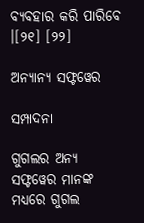ବ୍ୟବହାର କରି ପାରିବେ ।[୨୧] [୨୨]

ଅନ୍ୟାନ୍ୟ ସଫ୍ଟୱେର

ସମ୍ପାଦନା

ଗୁଗଲର ଅନ୍ୟ ସଫ୍ଟୱେର ମାନଙ୍କ ମଧ୍ୟରେ ଗୁଗଲ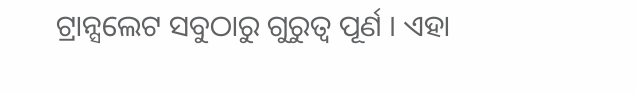ଟ୍ରାନ୍ସଲେଟ ସବୁଠାରୁ ଗୁରୁତ୍ୱ ପୂର୍ଣ । ଏହା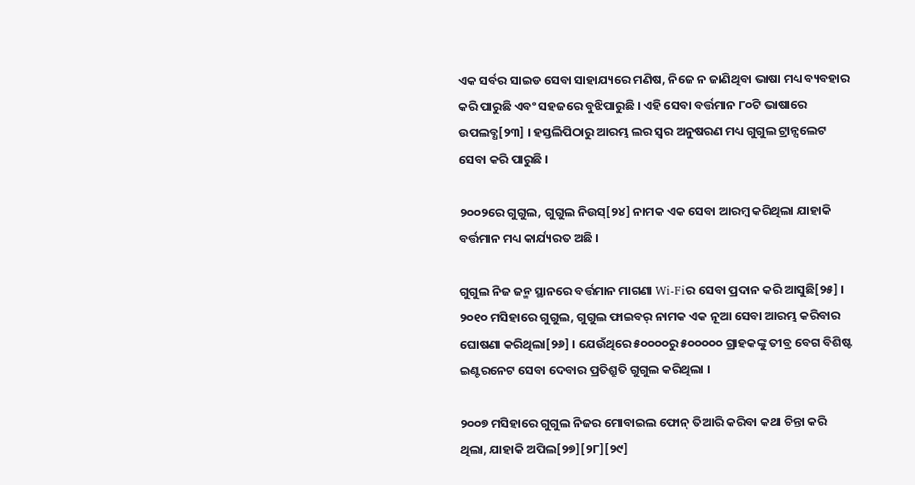ଏକ ସର୍ବର ସାଇଡ ସେବା ସାହାଯ୍ୟରେ ମଣିଷ, ନିଜେ ନ ଜାଣିଥିବା ଭାଷା ମଧ୍ୟ ବ୍ୟବହାର କରି ପାରୁଛି ଏବଂ ସହଜରେ ବୁଝିପାରୁଛି । ଏହି ସେବା ବର୍ତ୍ତମାନ ୮୦ଟି ଭାଷାରେ ଉପଲବ୍ଧ[୨୩] । ହସ୍ତଲିପିଠାରୁ ଆରମ୍ଭ ଲର ସ୍ୱର ଅନୁଷରଣ ମଧ୍ୟ ଗୁଗୁଲ ଟ୍ରାନ୍ସଲେଟ ସେବା କରି ପାରୁଛି ।

୨୦୦୨ରେ ଗୁଗୁଲ, ଗୁଗୁଲ ନିଉସ୍[୨୪] ନାମକ ଏକ ସେବା ଆରମ୍ବ କରିଥିଲା ଯାହାକି ବର୍ତ୍ତମାନ ମଧ୍ୟ କାର୍ଯ୍ୟରତ ଅଛି ।

ଗୁଗୁଲ ନିଜ ଜନ୍ମ ସ୍ଥାନରେ ବର୍ତ୍ତମାନ ମାଗଣା Wi-Fiର ସେବା ପ୍ରଦାନ କରି ଆସୁଛି[୨୫] । ୨୦୧୦ ମସିହାରେ ଗୁଗୁଲ, ଗୁଗୁଲ ଫାଇବର୍ ନାମକ ଏକ ନୂଆ ସେବା ଆରମ୍ଭ କରିବାର ଘୋଷଣା କରିଥିଲା[୨୬] । ଯେଉଁଥିରେ ୫୦୦୦୦ରୁ ୫୦୦୦୦୦ ଗ୍ରାହକଙ୍କୁ ତୀବ୍ର ବେଗ ବିଶିଷ୍ଟ ଇଣ୍ଟରନେଟ ସେବା ଦେବାର ପ୍ରତିଶ୍ରୁତି ଗୁଗୁଲ କରିଥିଲା ।

୨୦୦୭ ମସିହାରେ ଗୁଗୁଲ ନିଜର ମୋବାଇଲ ଫୋନ୍ ତିଆରି କରିବା କଥା ଚିନ୍ତା କରି ଥିଲା, ଯାହାକି ଅପିଲ[୨୭][୨୮][୨୯]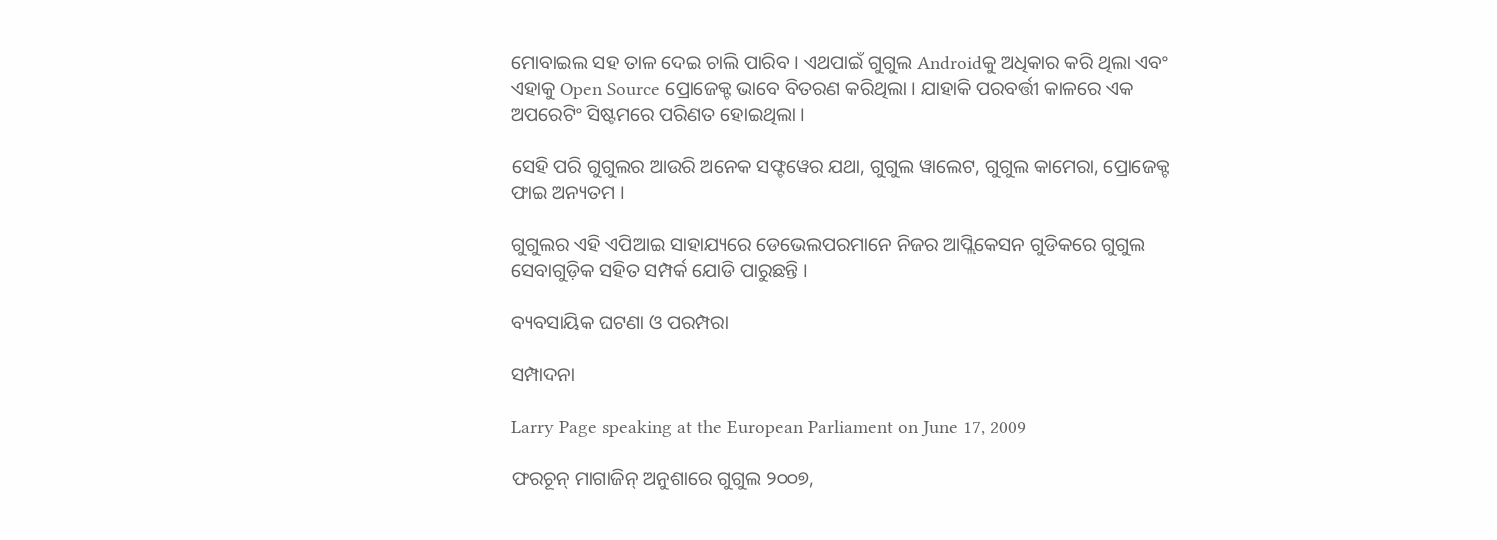ମୋବାଇଲ ସହ ତାଳ ଦେଇ ଚାଲି ପାରିବ । ଏଥପାଇଁ ଗୁଗୁଲ Androidକୁ ଅଧିକାର କରି ଥିଲା ଏବଂ ଏହାକୁ Open Source ପ୍ରୋଜେକ୍ଟ ଭାବେ ବିତରଣ କରିଥିଲା । ଯାହାକି ପରବର୍ତ୍ତୀ କାଳରେ ଏକ ଅପରେଟିଂ ସିଷ୍ଟମରେ ପରିଣତ ହୋଇଥିଲା ।

ସେହି ପରି ଗୁଗୁଲର ଆଉରି ଅନେକ ସଫ୍ଟୱେର ଯଥା, ଗୁଗୁଲ ୱାଲେଟ, ଗୁଗୁଲ କାମେରା, ପ୍ରୋଜେକ୍ଟ ଫାଇ ଅନ୍ୟତମ ।

ଗୁଗୁଲର ଏହି ଏପିଆଇ ସାହାଯ୍ୟରେ ଡେଭେଲପରମାନେ ନିଜର ଆପ୍ଲିକେସନ ଗୁଡିକରେ ଗୁଗୁଲ ସେବାଗୁଡ଼ିକ ସହିତ ସମ୍ପର୍କ ଯୋଡି ପାରୁଛନ୍ତି ।

ବ୍ୟବସାୟିକ ଘଟଣା ଓ ପରମ୍ପରା

ସମ୍ପାଦନା

Larry Page speaking at the European Parliament on June 17, 2009

ଫରଚୂନ୍ ମାଗାଜିନ୍ ଅନୁଶାରେ ଗୁଗୁଲ ୨୦୦୭,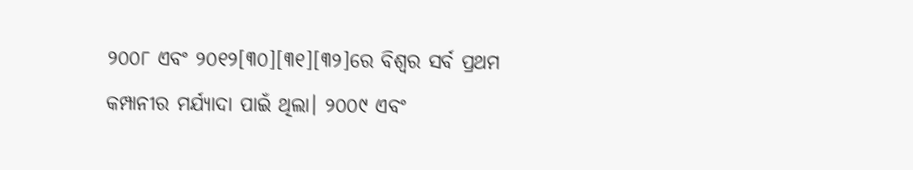୨୦୦୮ ଏବଂ ୨୦୧୨[୩୦][୩୧][୩୨]ରେ ବିଶ୍ୱର ସର୍ବ ପ୍ରଥମ କମ୍ପାନୀର ମର୍ଯ୍ୟାଦା ପାଇଁ ଥିଲା। ୨୦୦୯ ଏବଂ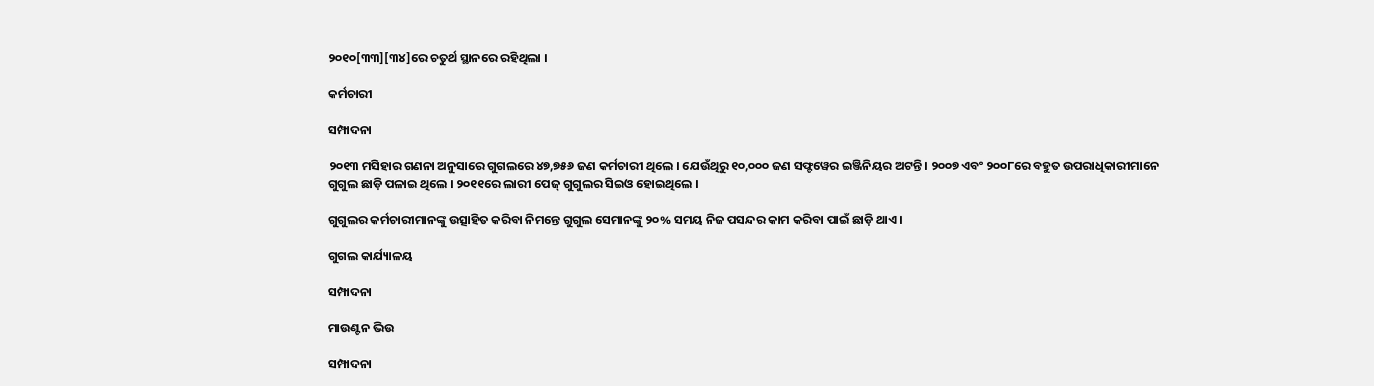୨୦୧୦[୩୩][୩୪]ରେ ଚତୁର୍ଥ ସ୍ଥାନରେ ରହିଥିଲା ।

କର୍ମଚାରୀ

ସମ୍ପାଦନା

୨୦୧୩ ମସିହାର ଗଣନା ଅନୁସାରେ ଗୁଗଲରେ ୪୭,୭୫୬ ଜଣ କର୍ମଚାରୀ ଥିଲେ । ଯେଉଁଥିରୁ ୧୦,୦୦୦ ଜଣ ସଫ୍ଟୱେର ଇଞ୍ଜିନିୟର ଅଟନ୍ତି । ୨୦୦୭ ଏବଂ ୨୦୦୮ରେ ବହୁତ ଉପରାଧିକାରୀମାନେ ଗୁଗୁଲ ଛାଡ଼ି ପଳାଇ ଥିଲେ । ୨୦୧୧ରେ ଲାରୀ ପେଜ୍ ଗୁଗୁଲର ସିଇଓ ହୋଇଥିଲେ ।

ଗୁଗୁଲର କର୍ମଚାରୀମାନଙ୍କୁ ଉତ୍ସାହିତ କରିବା ନିମନ୍ତେ ଗୁଗୁଲ ସେମାନଙ୍କୁ ୨୦% ସମୟ ନିଜ ପସନ୍ଦର କାମ କରିବା ପାଇଁ ଛାଡ଼ି ଥାଏ ।

ଗୁଗଲ କାର୍ଯ୍ୟାଳୟ

ସମ୍ପାଦନା

ମାଉଣ୍ଟନ ଭିଉ

ସମ୍ପାଦନା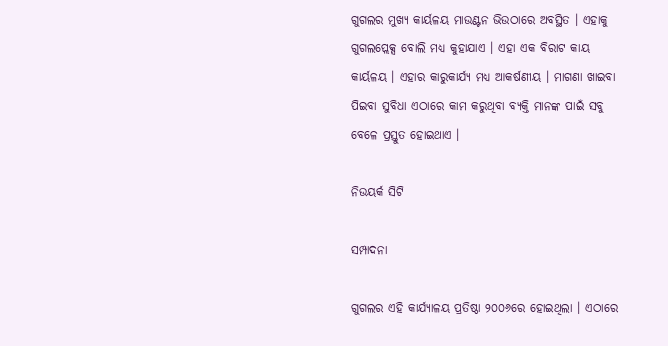ଗୁଗଲର ମୁଖ୍ୟ କାର୍ୟଳୟ ମାଉଣ୍ଟନ ଭିଉଠାରେ ଅବସ୍ଥିତ । ଏହାକୁ ଗୁଗଲପ୍ଲେକ୍ସ ବୋଲି ମଧ୍ୟ କୁହାଯାଏ । ଏହା ଏକ ବିରାଟ କାୟ କାର୍ୟଳୟ । ଏହାର କାରୁକାର୍ଯ୍ୟ ମଧ୍ୟ ଆକର୍ଷଣୀୟ । ମାଗଣା ଖାଇବା ପିଇବା ସୁବିଧା ଏଠାରେ କାମ କରୁଥିବା ବ୍ୟକ୍ତି ମାନଙ୍କ ପାଇଁ ସବୁ ବେଳେ ପ୍ରସ୍ତୁତ ହୋଇଥାଏ ।

ନିଉୟର୍କ ସିଟି

ସମ୍ପାଦନା

ଗୁଗଲର ଏହି କାର୍ଯ୍ୟାଳୟ ପ୍ରତିଷ୍ଠା ୨୦୦୬ରେ ହୋଇଥିଲା । ଏଠାରେ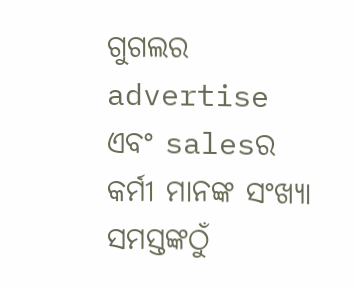ଗୁଗଲର advertise ଏବଂ salesର କର୍ମୀ ମାନଙ୍କ ସଂଖ୍ୟା ସମସ୍ତଙ୍କଠୁଁ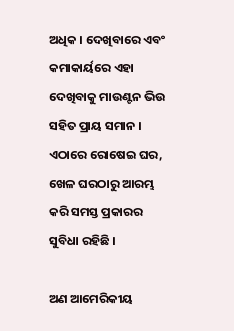ଅଧିକ । ଦେଖିବାରେ ଏବଂ କମାକାର୍ୟରେ ଏହା ଦେଖିବାକୁ ମାଉଣ୍ଟନ ଭିଉ ସହିତ ପ୍ରାୟ ସମାନ । ଏଠାରେ ରୋଷେଇ ଘର, ଖେଳ ଘରଠାରୁ ଆରମ୍ଭ କରି ସମସ୍ତ ପ୍ରକାରର ସୁବିଧା ରହିଛି ।

ଅଣ ଆମେରିକୀୟ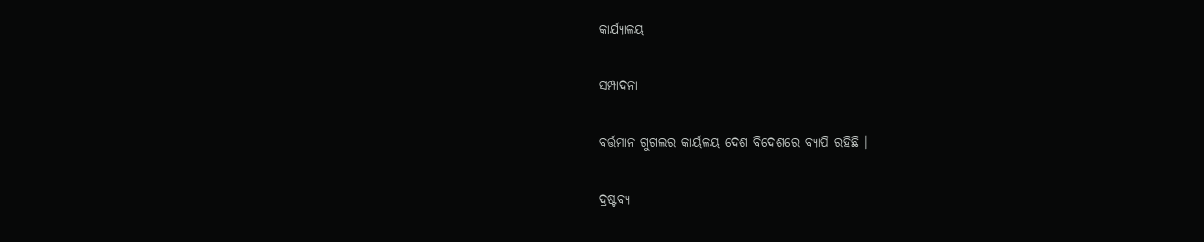କାର୍ଯ୍ୟାଳୟ

ସମ୍ପାଦନା

ବର୍ତ୍ତମାନ ଗୁଗଲର କାର୍ୟଳୟ ଦେଶ ବିଦେଶରେ ବ୍ୟାପି ରହିଛି ।

ଦ୍ରଷ୍ଟବ୍ୟ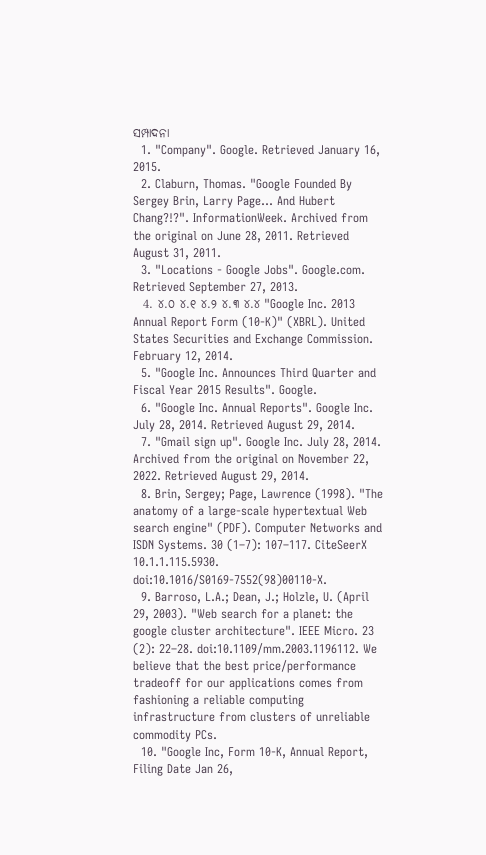ସମ୍ପାଦନା
  1. "Company". Google. Retrieved January 16, 2015.
  2. Claburn, Thomas. "Google Founded By Sergey Brin, Larry Page... And Hubert Chang?!?". InformationWeek. Archived from the original on June 28, 2011. Retrieved August 31, 2011.
  3. "Locations - Google Jobs". Google.com. Retrieved September 27, 2013.
  4. ୪.୦ ୪.୧ ୪.୨ ୪.୩ ୪.୪ "Google Inc. 2013 Annual Report Form (10-K)" (XBRL). United States Securities and Exchange Commission. February 12, 2014.
  5. "Google Inc. Announces Third Quarter and Fiscal Year 2015 Results". Google.
  6. "Google Inc. Annual Reports". Google Inc. July 28, 2014. Retrieved August 29, 2014.
  7. "Gmail sign up". Google Inc. July 28, 2014. Archived from the original on November 22, 2022. Retrieved August 29, 2014.
  8. Brin, Sergey; Page, Lawrence (1998). "The anatomy of a large-scale hypertextual Web search engine" (PDF). Computer Networks and ISDN Systems. 30 (1–7): 107–117. CiteSeerX 10.1.1.115.5930. doi:10.1016/S0169-7552(98)00110-X.
  9. Barroso, L.A.; Dean, J.; Holzle, U. (April 29, 2003). "Web search for a planet: the google cluster architecture". IEEE Micro. 23 (2): 22–28. doi:10.1109/mm.2003.1196112. We believe that the best price/performance tradeoff for our applications comes from fashioning a reliable computing infrastructure from clusters of unreliable commodity PCs.
  10. "Google Inc, Form 10-K, Annual Report, Filing Date Jan 26,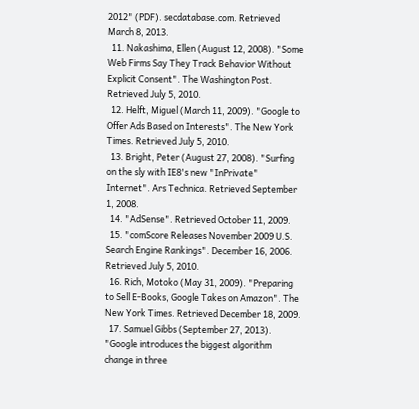2012" (PDF). secdatabase.com. Retrieved March 8, 2013.
  11. Nakashima, Ellen (August 12, 2008). "Some Web Firms Say They Track Behavior Without Explicit Consent". The Washington Post. Retrieved July 5, 2010.
  12. Helft, Miguel (March 11, 2009). "Google to Offer Ads Based on Interests". The New York Times. Retrieved July 5, 2010.
  13. Bright, Peter (August 27, 2008). "Surfing on the sly with IE8's new "InPrivate" Internet". Ars Technica. Retrieved September 1, 2008.
  14. "AdSense". Retrieved October 11, 2009.
  15. "comScore Releases November 2009 U.S. Search Engine Rankings". December 16, 2006. Retrieved July 5, 2010.
  16. Rich, Motoko (May 31, 2009). "Preparing to Sell E-Books, Google Takes on Amazon". The New York Times. Retrieved December 18, 2009.
  17. Samuel Gibbs (September 27, 2013). "Google introduces the biggest algorithm change in three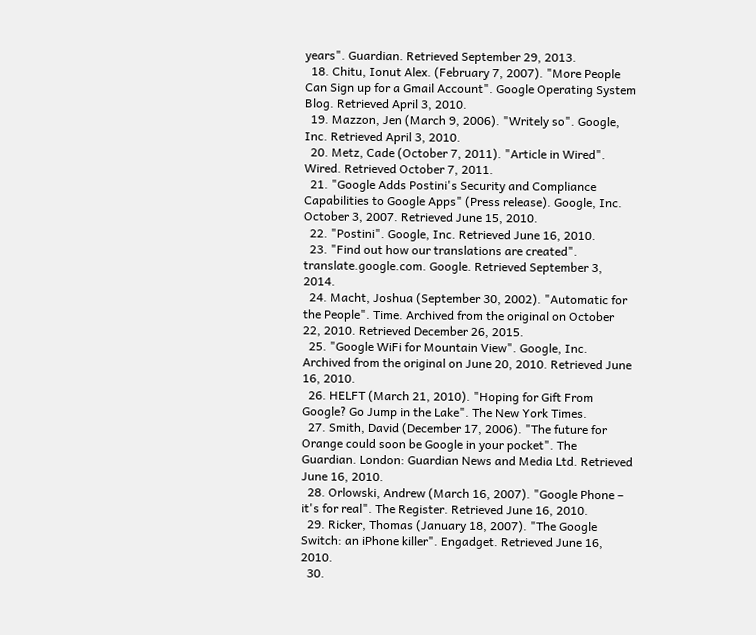years". Guardian. Retrieved September 29, 2013.
  18. Chitu, Ionut Alex. (February 7, 2007). "More People Can Sign up for a Gmail Account". Google Operating System Blog. Retrieved April 3, 2010.
  19. Mazzon, Jen (March 9, 2006). "Writely so". Google, Inc. Retrieved April 3, 2010.
  20. Metz, Cade (October 7, 2011). "Article in Wired". Wired. Retrieved October 7, 2011.
  21. "Google Adds Postini's Security and Compliance Capabilities to Google Apps" (Press release). Google, Inc. October 3, 2007. Retrieved June 15, 2010.
  22. "Postini". Google, Inc. Retrieved June 16, 2010.
  23. "Find out how our translations are created". translate.google.com. Google. Retrieved September 3, 2014.
  24. Macht, Joshua (September 30, 2002). "Automatic for the People". Time. Archived from the original on October 22, 2010. Retrieved December 26, 2015.
  25. "Google WiFi for Mountain View". Google, Inc. Archived from the original on June 20, 2010. Retrieved June 16, 2010.
  26. HELFT (March 21, 2010). "Hoping for Gift From Google? Go Jump in the Lake". The New York Times.
  27. Smith, David (December 17, 2006). "The future for Orange could soon be Google in your pocket". The Guardian. London: Guardian News and Media Ltd. Retrieved June 16, 2010.
  28. Orlowski, Andrew (March 16, 2007). "Google Phone – it's for real". The Register. Retrieved June 16, 2010.
  29. Ricker, Thomas (January 18, 2007). "The Google Switch: an iPhone killer". Engadget. Retrieved June 16, 2010.
  30.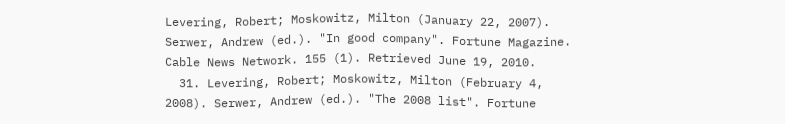Levering, Robert; Moskowitz, Milton (January 22, 2007). Serwer, Andrew (ed.). "In good company". Fortune Magazine. Cable News Network. 155 (1). Retrieved June 19, 2010.
  31. Levering, Robert; Moskowitz, Milton (February 4, 2008). Serwer, Andrew (ed.). "The 2008 list". Fortune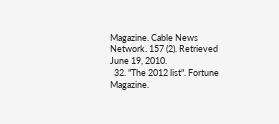Magazine. Cable News Network. 157 (2). Retrieved June 19, 2010.
  32. "The 2012 list". Fortune Magazine.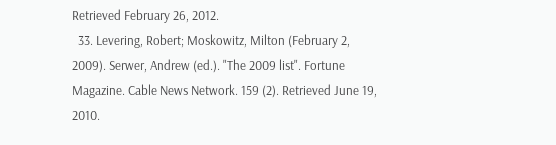Retrieved February 26, 2012.
  33. Levering, Robert; Moskowitz, Milton (February 2, 2009). Serwer, Andrew (ed.). "The 2009 list". Fortune Magazine. Cable News Network. 159 (2). Retrieved June 19, 2010.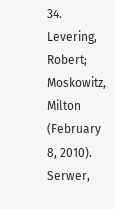34. Levering, Robert; Moskowitz, Milton (February 8, 2010). Serwer,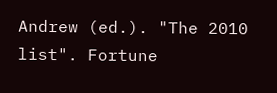Andrew (ed.). "The 2010 list". Fortune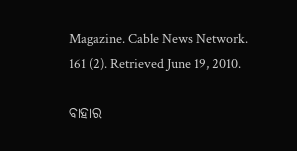Magazine. Cable News Network. 161 (2). Retrieved June 19, 2010.

ବାହାର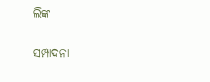ଲିଙ୍କ

ସମ୍ପାଦନା